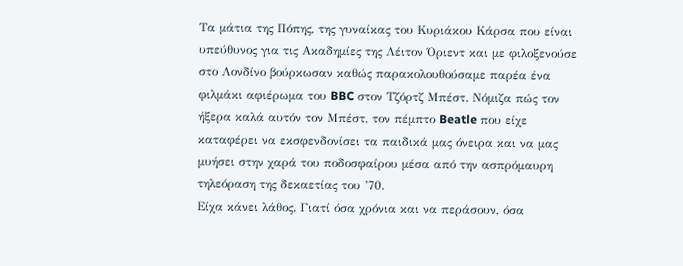Τα μάτια της Πόπης, της γυναίκας του Κυριάκου Κάρσα που είναι υπεύθυνος για τις Ακαδημίες της Λέιτον Όριεντ και με φιλοξενούσε στο Λονδίνο βούρκωσαν καθώς παρακολουθούσαμε παρέα ένα φιλμάκι αφιέρωμα του BBC στον Τζόρτζ Μπέστ. Νόμιζα πώς τον ήξερα καλά αυτόν τον Μπέστ, τον πέμπτο Beatle που είχε καταφέρει να εκσφενδονίσει τα παιδικά μας όνειρα και να μας μυήσει στην χαρά του ποδοσφαίρου μέσα από την ασπρόμαυρη τηλεόραση της δεκαετίας του ’70.
Είχα κάνει λάθος. Γιατί όσα χρόνια και να περάσουν, όσα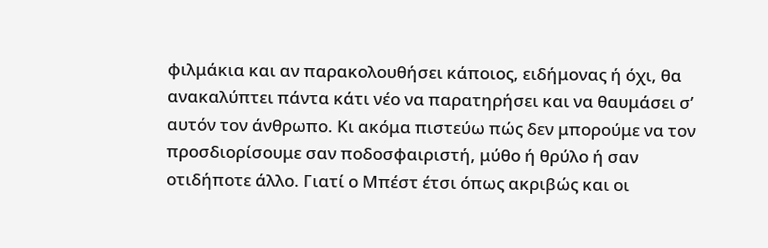φιλμάκια και αν παρακολουθήσει κάποιος, ειδήμονας ή όχι, θα ανακαλύπτει πάντα κάτι νέο να παρατηρήσει και να θαυμάσει σ’ αυτόν τον άνθρωπο. Κι ακόμα πιστεύω πώς δεν μπορούμε να τον προσδιορίσουμε σαν ποδοσφαιριστή, μύθο ή θρύλο ή σαν οτιδήποτε άλλο. Γιατί ο Μπέστ έτσι όπως ακριβώς και οι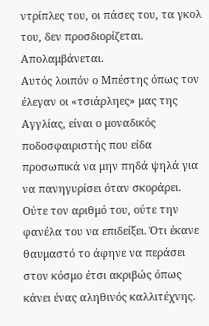ντρίπλες του, οι πάσες του, τα γκολ του, δεν προσδιορίζεται. Απολαμβάνεται.
Αυτός λοιπόν ο Μπέστης όπως τον έλεγαν οι «τσιάρληες» μας της Αγγλίας, είναι ο μοναδικός ποδοσφαιριστής που είδα προσωπικά να μην πηδά ψηλά για να πανηγυρίσει όταν σκοράρει. Ούτε τον αριθμό του, ούτε την φανέλα του να επιδείξει. Ότι έκανε θαυμαστό το άφηνε να περάσει στον κόσμο έτσι ακριβώς όπως κάνει ένας αληθινός καλλιτέχνης.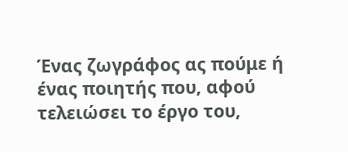Ένας ζωγράφος ας πούμε ή ένας ποιητής που, αφού τελειώσει το έργο του,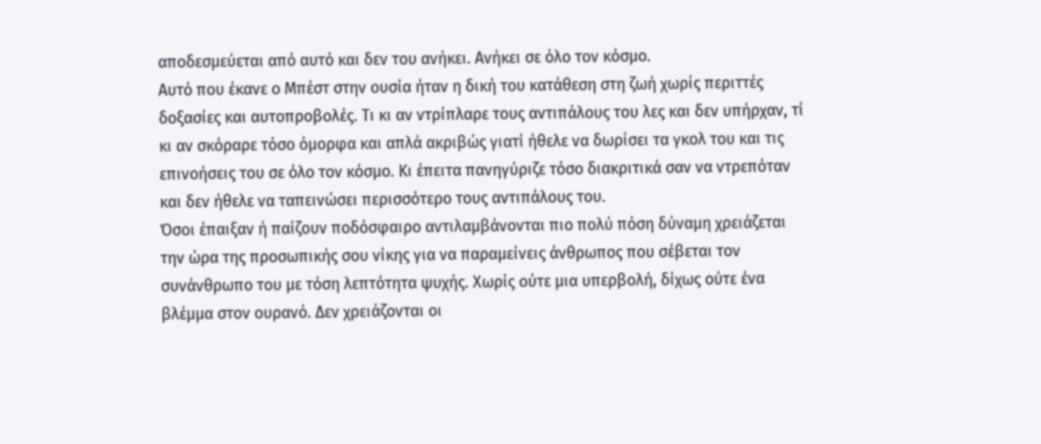αποδεσμεύεται από αυτό και δεν του ανήκει. Ανήκει σε όλο τον κόσμο.
Αυτό που έκανε ο Μπέστ στην ουσία ήταν η δική του κατάθεση στη ζωή χωρίς περιττές δοξασίες και αυτοπροβολές. Τι κι αν ντρίπλαρε τους αντιπάλους του λες και δεν υπήρχαν, τί κι αν σκόραρε τόσο όμορφα και απλά ακριβώς γιατί ήθελε να δωρίσει τα γκολ του και τις επινοήσεις του σε όλο τον κόσμο. Κι έπειτα πανηγύριζε τόσο διακριτικά σαν να ντρεπόταν και δεν ήθελε να ταπεινώσει περισσότερο τους αντιπάλους του.
Όσοι έπαιξαν ή παίζουν ποδόσφαιρο αντιλαμβάνονται πιο πολύ πόση δύναμη χρειάζεται την ώρα της προσωπικής σου νίκης για να παραμείνεις άνθρωπος που σέβεται τον συνάνθρωπο του με τόση λεπτότητα ψυχής. Χωρίς ούτε μια υπερβολή, δίχως ούτε ένα βλέμμα στον ουρανό. Δεν χρειάζονται οι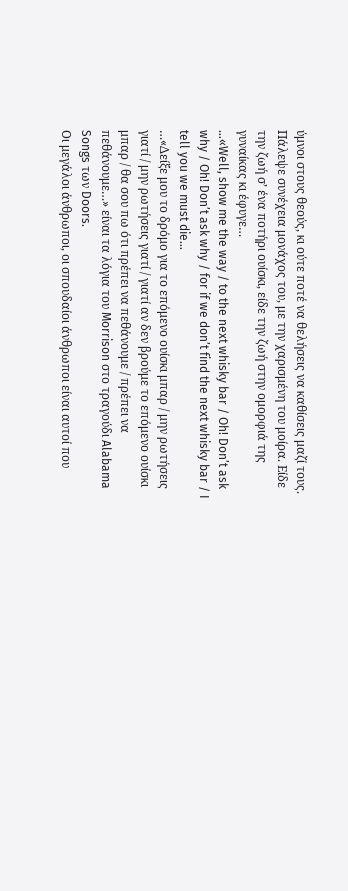ύμνοι στους θεούς, κι ούτε ποτέ να θελήσεις να καθίσεις μαζί τους.
Πάλεψε συνέχεια μονάχος του, με την χαρισμένη του μοίρα. Είδε την ζωή σ’ ένα ποτήρι ουίσκι, είδε την ζωή στην ομορφιά της γυναίκας κι έφυγε…
…«Well, show me the way / to the next whisky bar / Oh! Don’t ask why / Oh! Don’t ask why / for if we don’t find the next whisky bar / I tell you we must die…
…«Δείξε μου το δρόμο για το επόμενο ουίσκι μπαρ / μην ρωτήσεις γιατί / μην ρωτήσεις γιατί / γιατί αν δεν βρούμε το επόμενο ουίσκι μπαρ / θα σου πω ότι πρέπει να πεθάνουμε / πρέπει να πεθάνουμε…» είναι τα λόγια του Morrison στο τραγούδι Alabama Songs των Doors.
Οι μεγάλοι άνθρωποι, οι σπουδαίοι άνθρωποι είναι αυτοί που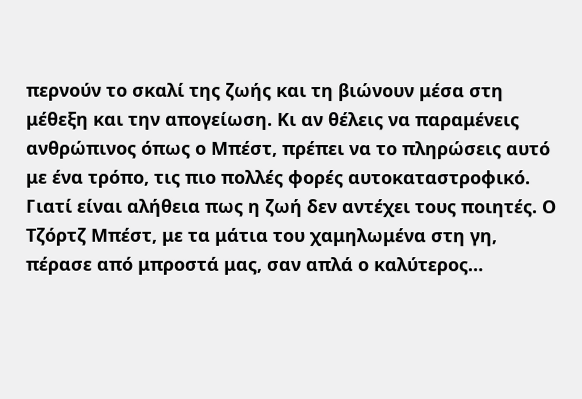περνούν το σκαλί της ζωής και τη βιώνουν μέσα στη μέθεξη και την απογείωση. Κι αν θέλεις να παραμένεις ανθρώπινος όπως ο Μπέστ, πρέπει να το πληρώσεις αυτό με ένα τρόπο, τις πιο πολλές φορές αυτοκαταστροφικό. Γιατί είναι αλήθεια πως η ζωή δεν αντέχει τους ποιητές. Ο Τζόρτζ Μπέστ, με τα μάτια του χαμηλωμένα στη γη, πέρασε από μπροστά μας, σαν απλά ο καλύτερος…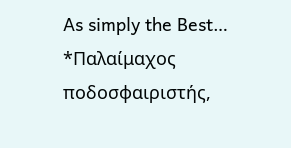As simply the Best…
*Παλαίμαχος ποδοσφαιριστής,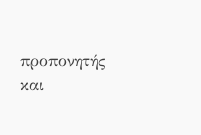προπονητής και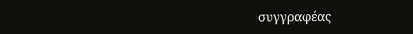συγγραφέας